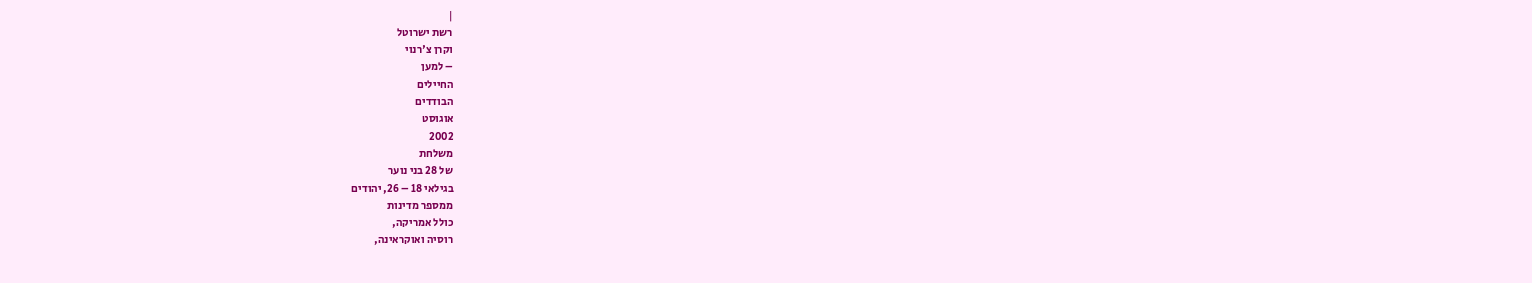|
רשת ישרוטל
וקרן צ'רנוי
– למען
החיילים
הבודדים
אוגוסט
2002
משלחת
של 28 בני נוער
בגילאי 18 – 26, יהודים
ממספר מדינות
כולל אמריקה,
רוסיה ואוקראינה,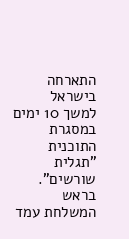התארחה בישראל
למשך 10 ימים
במסגרת התוכנית
"תגלית שורשים".
בראש
המשלחת עמד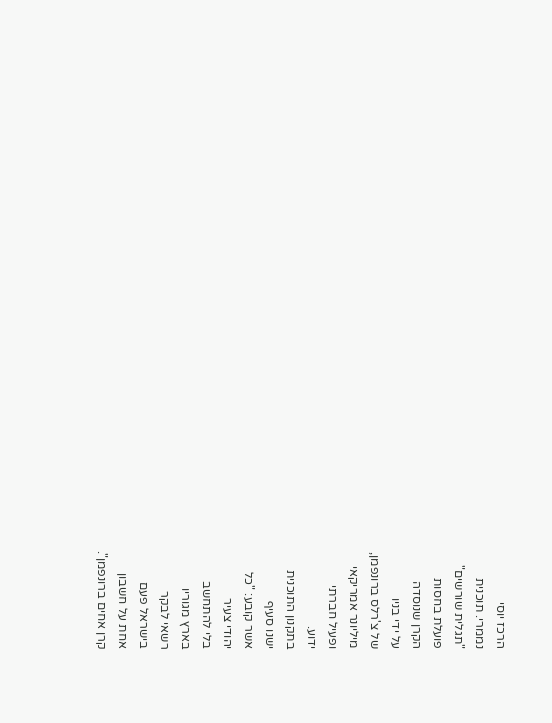הרכז יוסי
נממרי. תוכנית
"תגלית שורשים"
פועלת בחסות
הקרן שנוסדה
על ידי בניו
של צ'רלס ברונפמן,
מיליונר אמריקאי
ופעיל חברתי
ידוע.
בתקנון התוכנית
ישנו סעיף
אשר קובע: "כל
יהודי צעיר
בלי להתחשב
בארץ מגוריו
רשאי לבקר
בישראל פעם
אחת על חשבון
קרן אחים ברונפמן".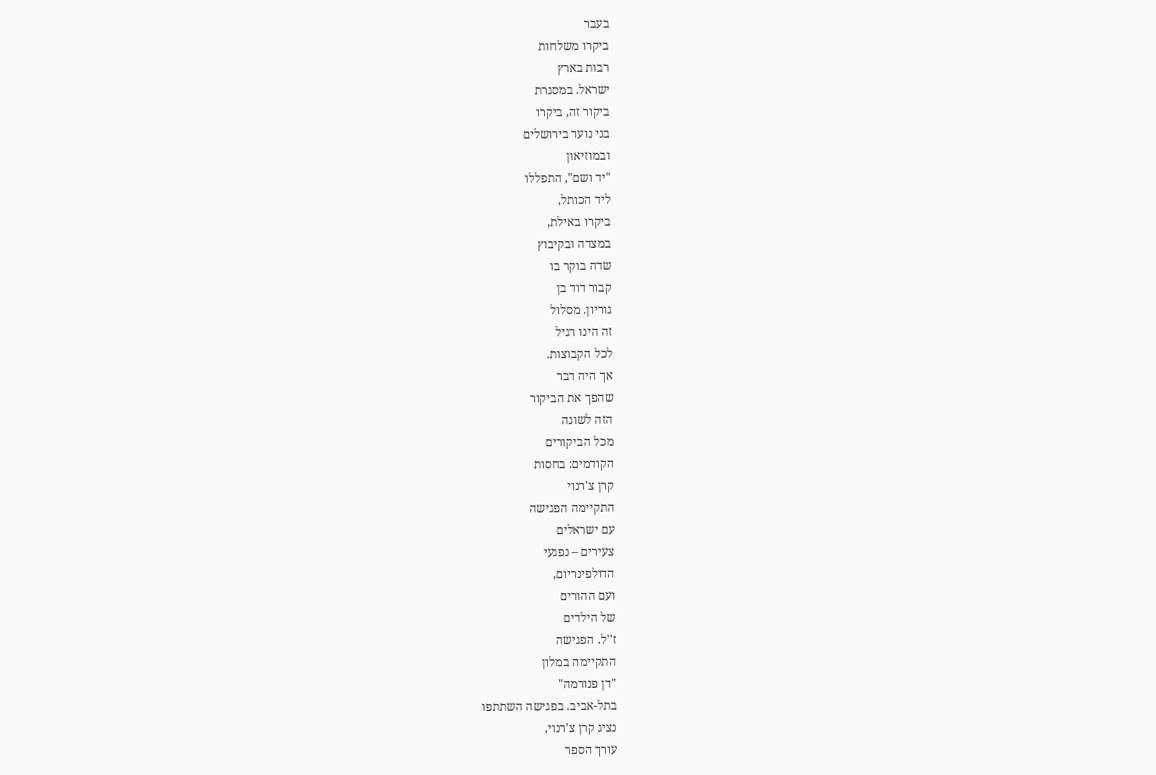בעבר
ביקרו משלחות
רבות בארץ
ישראל. במסגרת
ביקור זה, ביקרו
בני נוער בירושלים
ובמוזיאון
"יד ושם", התפללו
ליד הכותל,
ביקרו באילת,
במצדה ובקיבוץ
שדה בוקר בו
קבור דוד בן
גוריון. מסלול
זה הינו רגיל
לכל הקבוצות.
אך היה דבר
שהפך את הביקור
הזה לשונה
מכל הביקורים
הקודמים: בחסות
קרן צ'רנוי
התקיימה הפגישה
עם ישראלים
צעירים – נפגעי
הדולפינריום,
ועם ההורים
של הילדים
ז''ל. הפגישה
התקיימה במלון
"דן פנורמה"
בתל-אביב. בפגישה השתתפו
נציג קרן צ'רנוי,
עורך הספר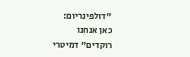"דולפינריום:
כאן אנחנו
רוקדים" דמיטרי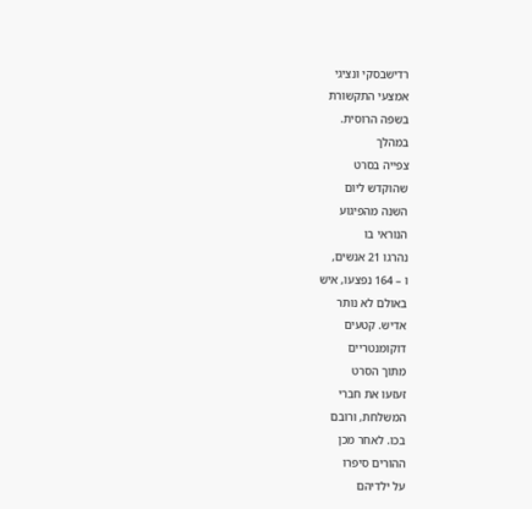רדישבסקי ונציגי
אמצעי התקשורת
בשפה הרוסית.
במהלך
צפייה בסרט
שהוקדש ליום
השנה מהפיגוע
הנוראי בו
נהרגו 21 אנשים,
ו – 164 נפצעו, איש
באולם לא נותר
אדיש. קטעים
דוקומנטריים
מתוך הסרט
זעזעו את חברי
המשלחת, ורובם
בכו. לאחר מכן
ההורים סיפרו
על ילדיהם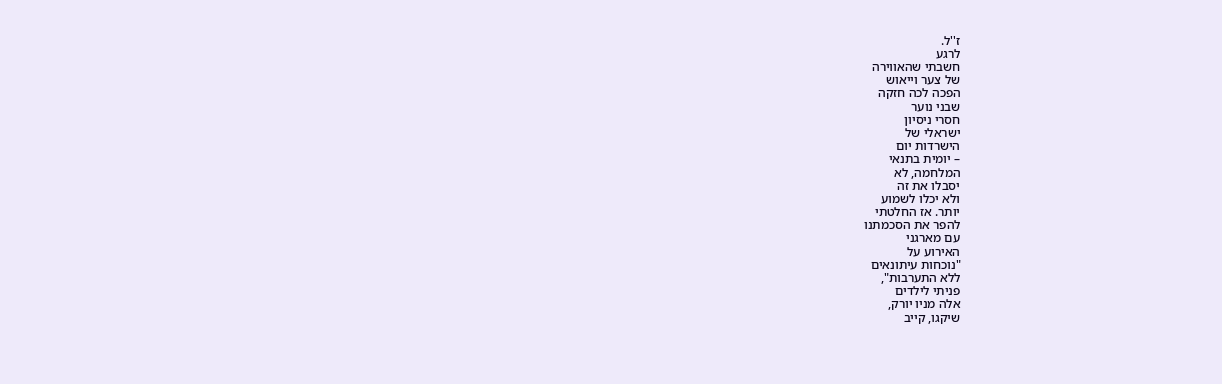ז''ל.
לרגע
חשבתי שהאווירה
של צער וייאוש
הפכה לכה חזקה
שבני נוער
חסרי ניסיון
ישראלי של
הישרדות יום
– יומית בתנאי
המלחמה, לא
יסבלו את זה
ולא יכלו לשמוע
יותר. אז החלטתי
להפר את הסכמתנו
עם מארגני
האירוע על
"נוכחות עיתונאים
ללא התערבות",
פניתי לילדים
אלה מניו יורק,
שיקגו, קייב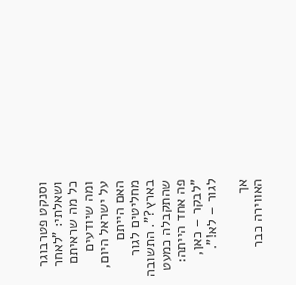וסנקט פטרבוגר
ושאלתי: "לאחר
כל מה שראיתם
ומה שיודעים
על ישראל היום,
האם הייתם
מחליטים לגור
בארץ?". התשובה
שהתקבלה כמעט
פה אחד הייתה:
"לבקר – כאן,
לגור – לא!".

אך
האווירה כבר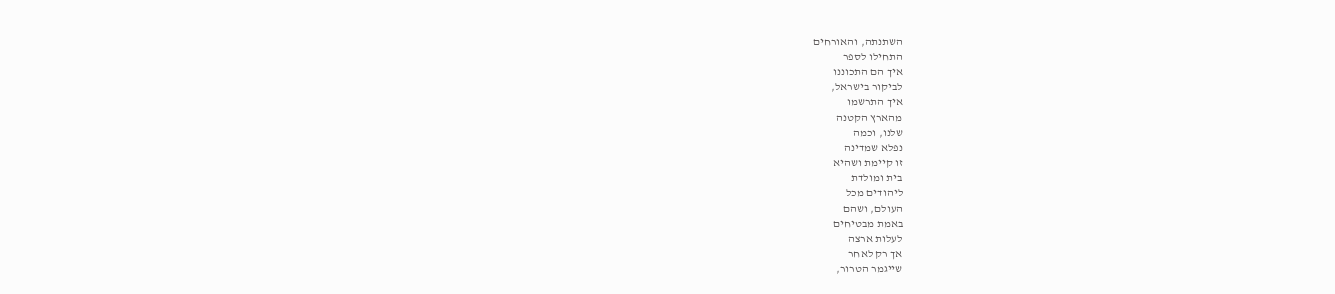השתנתה, והאורחים
התחילו לספר
איך הם התכוננו
לביקור בישראל,
איך התרשמו
מהארץ הקטנה
שלנו, וכמה
נפלא שמדינה
זו קיימת ושהיא
בית ומולדת
ליהודים מכל
העולם, ושהם
באמת מבטיחים
לעלות ארצה
אך רק לאחר
שייגמר הטרור,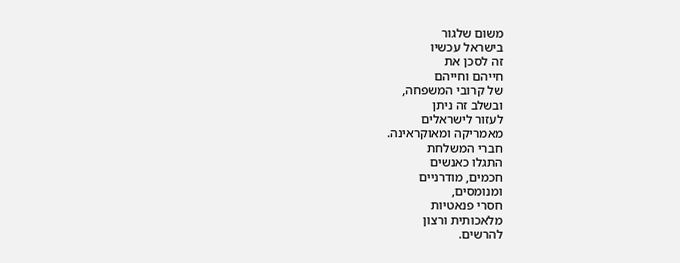משום שלגור
בישראל עכשיו
זה לסכן את
חייהם וחייהם
של קרובי המשפחה,
ובשלב זה ניתן
לעזור לישראלים
מאמריקה ומאוקראינה.
חברי המשלחת
התגלו כאנשים
חכמים, מודרניים
ומנומסים,
חסרי פנאטיות
מלאכותית ורצון
להרשים.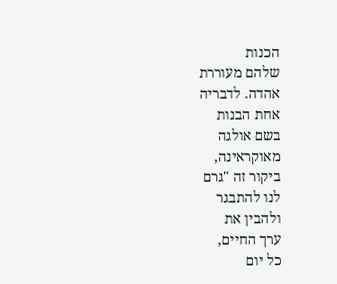הכנות
שלהם מעוררת
אהדה. לדבריה
אחת הבנות
בשם אולגה
מאוקראינה,
ביקור זה "גרם
לנו להתבגר
ולהבין את
ערך החיים,
כל יום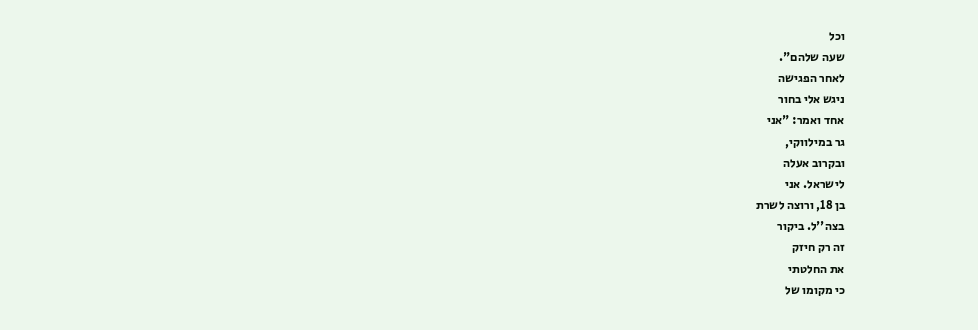וכל
שעה שלהם".
לאחר הפגישה
ניגש אלי בחור
אחד ואמר: "אני
גר במילווקי,
ובקרוב אעלה
לישראל. אני
בן 18, ורוצה לשרת
בצה''ל. ביקור
זה רק חיזק
את החלטתי
כי מקומו של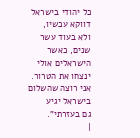כל יהודי בישראל
דווקא עכשיו,
ולא בעוד עשר
שנים, כאשר
הישראלים אולי
ינצחו את הטרור.
אני רוצה שהשלום
בישראל יגיע
גם בעזרתי".
|